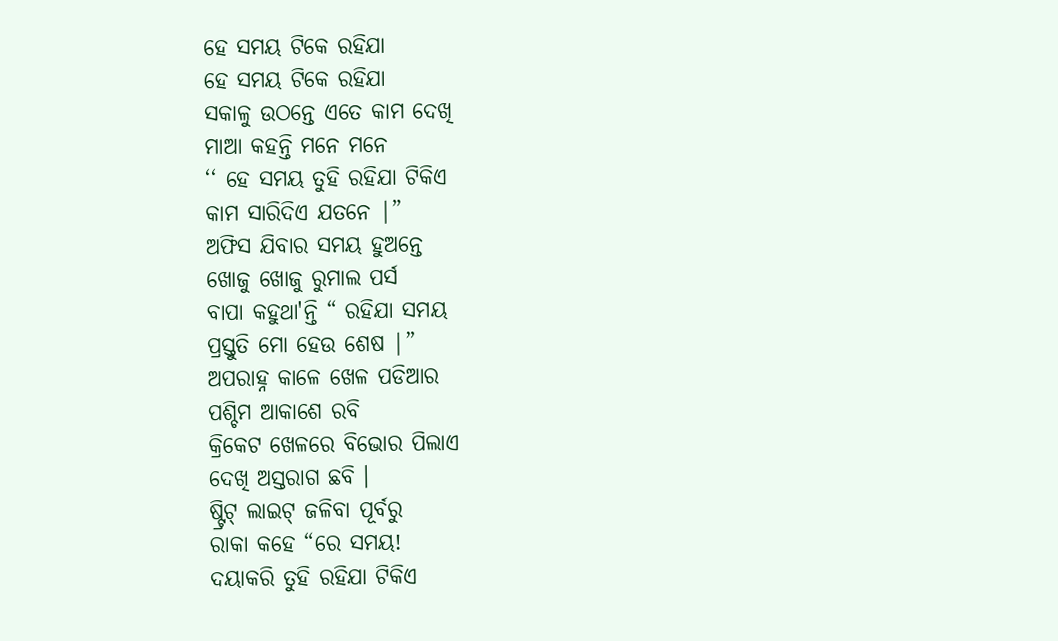ହେ ସମୟ ଟିକେ ରହିଯା
ହେ ସମୟ ଟିକେ ରହିଯା
ସକାଳୁ ଉଠନ୍ତେ ଏତେ କାମ ଦେଖି
ମାଆ କହନ୍ତି ମନେ ମନେ
‘‘ ହେ ସମୟ ତୁହି ରହିଯା ଟିକିଏ
କାମ ସାରିଦିଏ ଯତନେ |”
ଅଫିସ ଯିବାର ସମୟ ହୁଅନ୍ତେ
ଖୋଜୁ ଖୋଜୁ ରୁମାଲ ପର୍ସ
ବାପା କହୁଥା'ନ୍ତି “ ରହିଯା ସମୟ
ପ୍ରସ୍ତୁତି ମୋ ହେଉ ଶେଷ |”
ଅପରାହ୍ନ କାଳେ ଖେଳ ପଡିଆର
ପଶ୍ଚିମ ଆକାଶେ ରବି
କ୍ରିକେଟ ଖେଳରେ ବିଭୋର ପିଲାଏ
ଦେଖି ଅସ୍ତରାଗ ଛବି ।
ଷ୍ଟ୍ରିଟ୍ ଲାଇଟ୍ ଜଳିବା ପୂର୍ବରୁ
ରାକା କହେ “ରେ ସମୟ!
ଦୟାକରି ତୁହି ରହିଯା ଟିକିଏ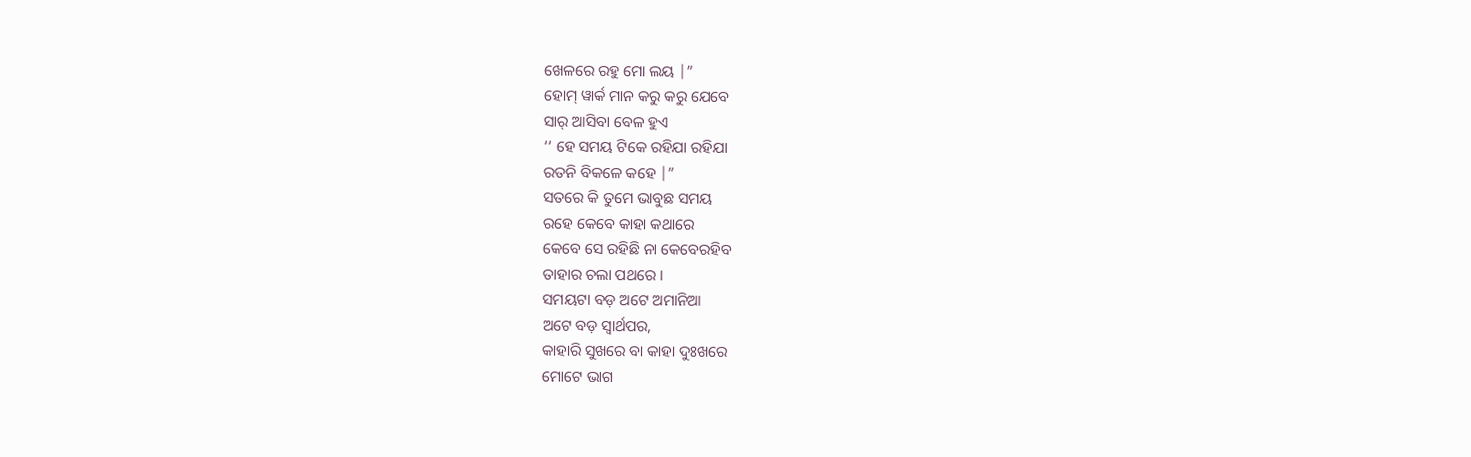ଖେଳରେ ରହୁ ମୋ ଲୟ |”
ହୋମ୍ ୱାର୍କ ମାନ କରୁ କରୁ ଯେବେ
ସାର୍ ଆସିବା ବେଳ ହୁଏ
‘‘ ହେ ସମୟ ଟିକେ ରହିଯା ରହିଯା
ରତନି ବିକଳେ କହେ |”
ସତରେ କି ତୁମେ ଭାବୁଛ ସମୟ
ରହେ କେବେ କାହା କଥାରେ
କେବେ ସେ ରହିଛି ନା କେବେରହିବ
ତାହାର ଚଲା ପଥରେ ।
ସମୟଟା ବଡ଼ ଅଟେ ଅମାନିଆ
ଅଟେ ବଡ଼ ସ୍ବାର୍ଥପର,
କାହାରି ସୁଖରେ ବା କାହା ଦୁଃଖରେ
ମୋଟେ ଭାଗ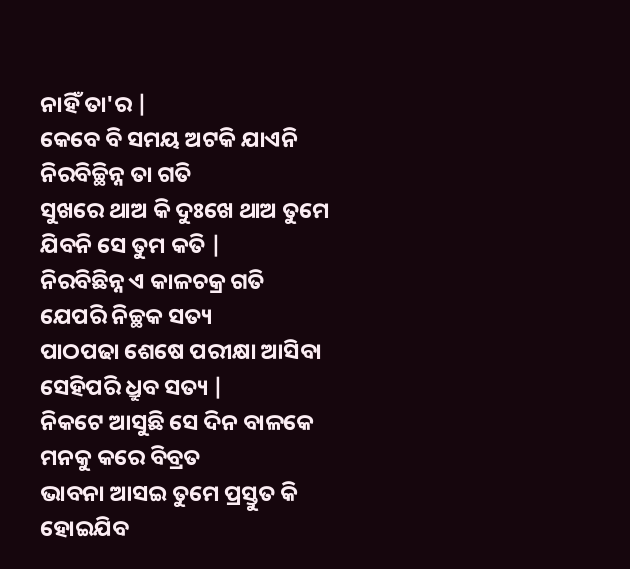ନାହିଁ ତା'ର |
କେବେ ବି ସମୟ ଅଟକି ଯାଏନି
ନିରବିଚ୍ଛିନ୍ନ ତା ଗତି
ସୁଖରେ ଥାଅ କି ଦୁଃଖେ ଥାଅ ତୁମେ
ଯିବନି ସେ ତୁମ କତି |
ନିରବିଛିନ୍ନ ଏ କାଳଚକ୍ର ଗତି
ଯେପରି ନିଚ୍ଛକ ସତ୍ୟ
ପାଠପଢା ଶେଷେ ପରୀକ୍ଷା ଆସିବା
ସେହିପରି ଧ୍ରୁବ ସତ୍ୟ |
ନିକଟେ ଆସୁଛି ସେ ଦିନ ବାଳକେ
ମନକୁ କରେ ବିବ୍ରତ
ଭାବନା ଆସଇ ତୁମେ ପ୍ରସ୍ତୁତ କି
ହୋଇଯିବ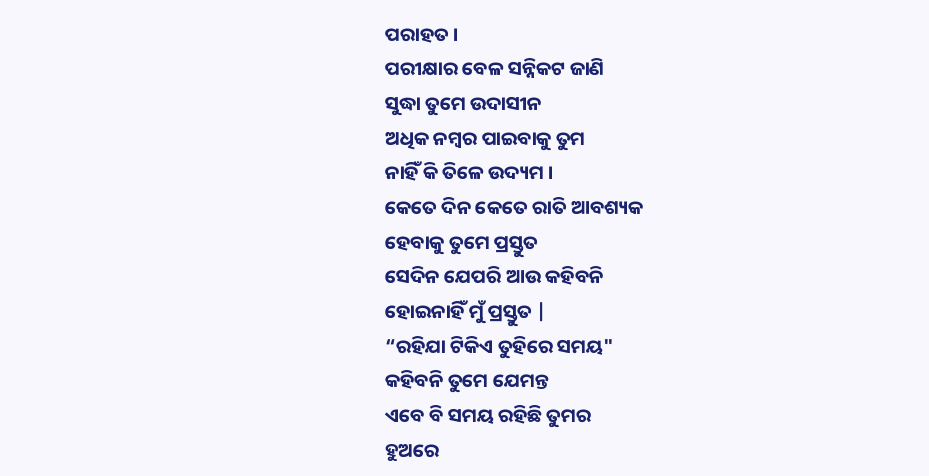ପରାହତ ।
ପରୀକ୍ଷାର ବେଳ ସନ୍ନିକଟ ଜାଣି
ସୁଦ୍ଧା ତୁମେ ଉଦାସୀନ
ଅଧିକ ନମ୍ବର ପାଇବାକୁ ତୁମ
ନାହିଁ କି ତିଳେ ଉଦ୍ୟମ ।
କେତେ ଦିନ କେତେ ରାତି ଆବଶ୍ୟକ
ହେବାକୁ ତୁମେ ପ୍ରସ୍ତୁତ
ସେଦିନ ଯେପରି ଆଉ କହିବନି
ହୋଇନାହିଁ ମୁଁ ପ୍ରସ୍ତୁତ |
“ରହିଯା ଟିକିଏ ତୁହିରେ ସମୟ"
କହିବନି ତୁମେ ଯେମନ୍ତ
ଏବେ ବି ସମୟ ରହିଛି ତୁମର
ହୁଅରେ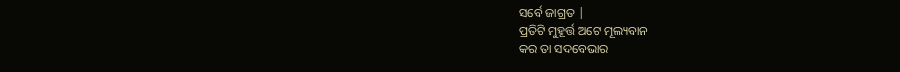ସର୍ବେ ଜାଗ୍ରତ |
ପ୍ରତିଟି ମୁହୂର୍ତ୍ତ ଅଟେ ମୂଲ୍ୟବାନ
କର ତା ସଦବେଭାର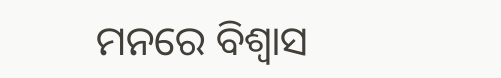ମନରେ ବିଶ୍ବାସ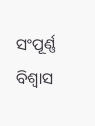ସଂପୂର୍ଣ୍ଣ ବିଶ୍ବାସ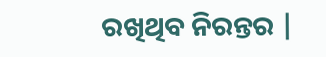ରଖିଥିବ ନିରନ୍ତର |